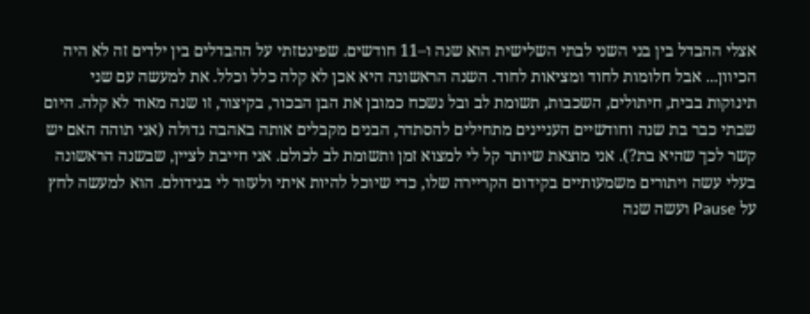אצלי ההבדל בין בני השני לבתי השלישית הוא שנה ו–11 חודשים. שפינטזתי על ההבדלים בין ילדים זה לא היה הכיוון... אבל חלומות לחוד ומציאות לחוד. השנה הראשונה היא אכן לא קלה כלל וכלל. את למעשה עם שני תינוקות בבית, חיתולים, השכבות, תשומת לב ובל נשכח כמובן את הבן הבכור, בקיצור, זו שנה מאוד לא קלה. היום שבתי כבר בת שנה וחודשיים העניינים מתחילים להסתדר, הבנים מקבלים אותה באהבה גדולה (אני תוהה האם יש קשר לכך שהיא בת?). אני מוצאת שיותר קל לי למצוא זמן ותשומת לב לכולם. אני חייבת לציין, שבשנה הראשונה בעלי עשה ויתורים משמעותיים בקידום הקריירה שלו, כדי שיוכל להיות איתי ולעזור לי בגידולם. הוא למעשה לחץ על Pause ועשה שנה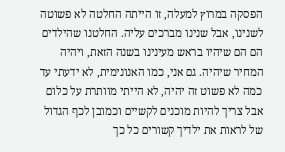הפסקה במרוץ למעלה, זו הייתה החלטה לא פשוטה לשנינו, אבל שנינו מברכים עליה. החלטנו שהילדים הם הם שיהיו בראש מעינינו בשנה הזאת, ויהיה המחיר שיהיה. גם אני, כמו האנונימית, לא ידעתי עד כמה לא פשוט זה יהיה, לא הייתי מוותרת על כלום אבל צריך להיות מוכנים לקשיים וכמובן לכף הגדול של לראות את ילדיך קשורים כל כך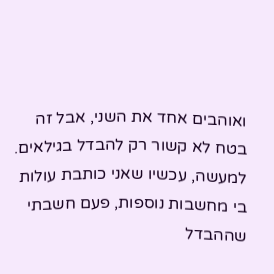ואוהבים אחד את השני, אבל זה בטח לא קשור רק להבדל בגילאים. למעשה, עכשיו שאני כותבת עולות בי מחשבות נוספות, פעם חשבתי שההבדל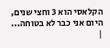הקלאסי הוא 3 וחצי שנים, היום אני כבר לא בטוחה...
|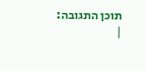תוכן התגובה:
|